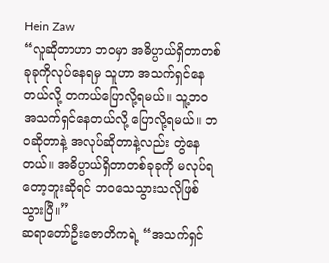Hein Zaw
“လူဆိုတာဟာ ဘ၀မှာ အဓိပ္ပာယ်ရှိတာတစ်ခုခုကိုလုပ်နေရမှ သူဟာ အသက်ရှင်နေတယ်လို့ တကယ်ပြောလို့ရမယ်။ သူ့ဘ၀ အသက်ရှင်နေတယ်လို့ ပြောလို့ရမယ်။ ဘ၀ဆိုတာနဲ့ အလုပ်ဆိုတာနဲ့လည်း တွဲနေတယ်။ အဓိပ္ပာယ်ရှိတာတစ်ခုခုကို မလုပ်ရတော့ဘူးဆိုရင် ဘ၀သေသွားသလိုဖြစ်သွားပြီ။”
ဆရာတော်ဦးဇောတိကရဲ့ “အသက်ရှင်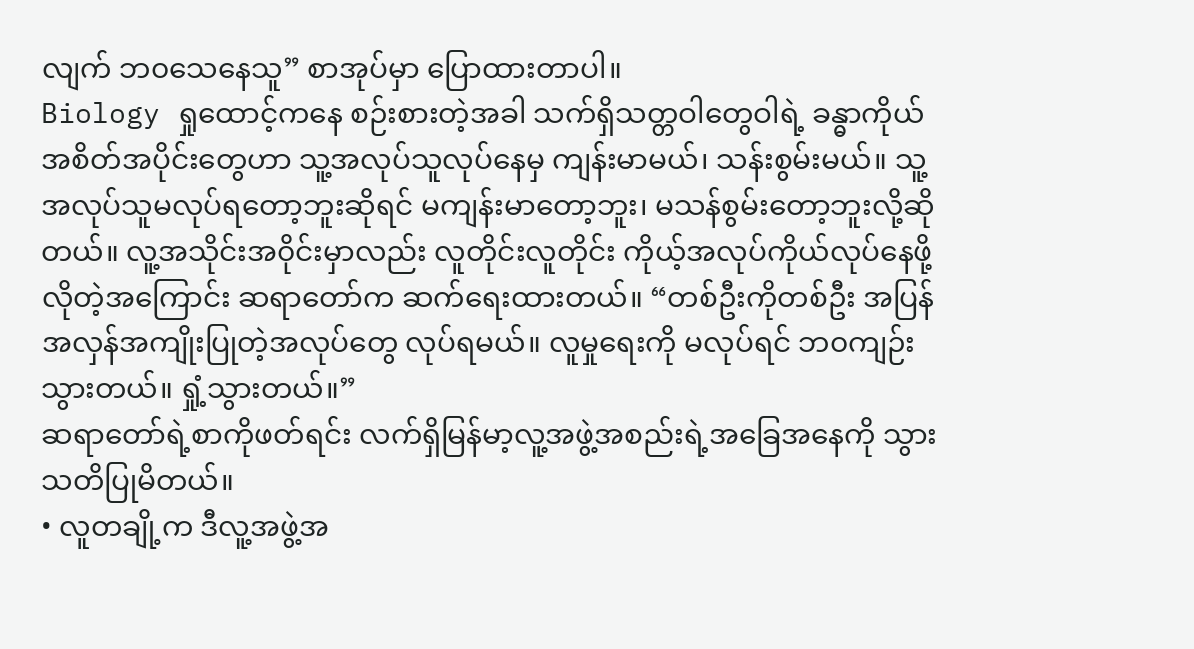လျက် ဘ၀သေနေသူ” စာအုပ်မှာ ပြောထားတာပါ။
Biology ရှုထောင့်ကနေ စဉ်းစားတဲ့အခါ သက်ရှိသတ္တဝါတွေဝါရဲ့ ခန္ဓာကိုယ်အစိတ်အပိုင်းတွေဟာ သူ့အလုပ်သူလုပ်နေမှ ကျန်းမာမယ်၊ သန်းစွမ်းမယ်။ သူ့အလုပ်သူမလုပ်ရတော့ဘူးဆိုရင် မကျန်းမာတော့ဘူး၊ မသန်စွမ်းတော့ဘူးလို့ဆိုတယ်။ လူ့အသိုင်းအ၀ိုင်းမှာလည်း လူတိုင်းလူတိုင်း ကိုယ့်အလုပ်ကိုယ်လုပ်နေဖို့လိုတဲ့အကြောင်း ဆရာတော်က ဆက်ရေးထားတယ်။ “တစ်ဦးကိုတစ်ဦး အပြန်အလှန်အကျိုးပြုတဲ့အလုပ်တွေ လုပ်ရမယ်။ လူမှုရေးကို မလုပ်ရင် ဘ၀ကျဉ်းသွားတယ်။ ရှုံ့သွားတယ်။”
ဆရာတော်ရဲ့စာကိုဖတ်ရင်း လက်ရှိမြန်မာ့လူ့အဖွဲ့အစည်းရဲ့အခြေအနေကို သွားသတိပြုမိတယ်။
• လူတချို့က ဒီလူ့အဖွဲ့အ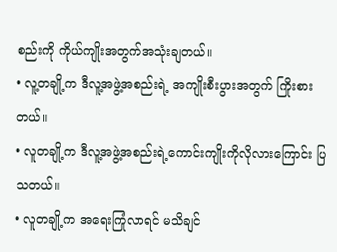စည်းကို ကိုယ်ကျိုးအတွက်အသုံးချတယ်။
• လူ့တချို့က ဒီလူ့အဖွဲ့အစည်းရဲ့ အကျိုးစီးပွားအတွက် ကြိုးစားတယ်။
• လူတချို့က ဒီလူ့အဖွဲ့အစည်းရဲ့ကောင်းကျိုးကိုလိုလားကြောင်း ပြသတယ်။
• လူတချို့က အရေးကြုံလာရင် မသိချင်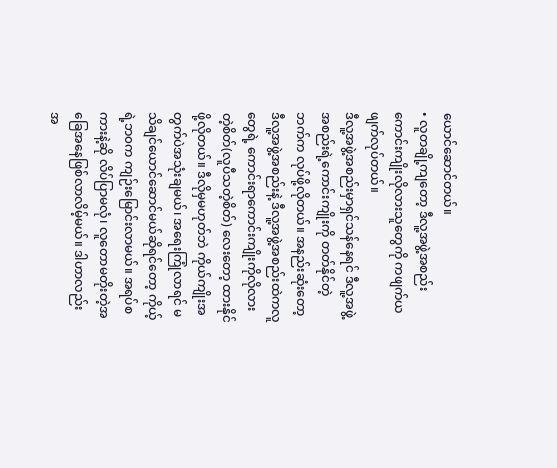ယောင်ဆောင်တယ်။
• လူတချို့ကျတော့ ဒီလူ့အဖွဲ့အစည်းကောင်းကျိုးလိုလားသူတွေကို ကဖျက်ယဖျက်လုပ်တယ်။
ဒီလူ့အဖွဲ့အစည်းမှာရှင်သန်နေရင် ဒီလူ့အဖွဲ့အစည်းရဲ့ကောင်းကျိုးကို တတ်နိုင်တဲ့ဘက်က လုပ်ဖို့လိုတယ်။ အနည်းဆုံးတော့ ဒီလူ့အဖွဲ့အစည်းနဲ့ ဒီလူ့အဖွဲ့အစည်းထဲကလူတွေရဲ့ ကောင်းရာကောင်းကျိုးကိုလိုလားတဲ့စိတ်(လူပီသတဲ့စိတ်) လေးတော့ ထားနိုင်ဖို့လိုတယ်။ ဒီလိုမှမဟုတ်ဘဲ ကိုယ်ကျိုးအတွက်ပဲအသုံးချမယ်၊ အရေးကြုံလာရင် မသိချင်ယောင်ဆောင်မယ်ဆိုရင်တော့ ကိုယ့်ရဲ့ဘ၀က ကျဉ်းမြောင်းလာမယ်။ အရပ်စကားနဲ့ဆို လိပ်ပြာမလုံ၊ လူတောမတိုးတဲ့အခြေအနေဖြစ်လာလိမ့်မယ်။ ဒါဟာလည်း အ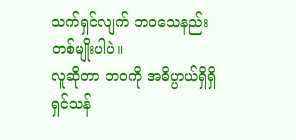သက်ရှင်လျက် ဘ၀သေနည်းတစ်မျိုးပါပဲ။
လူဆိုတာ ဘ၀ကို အဓိပ္ပာယ်ရှိရှိ ရှင်သန်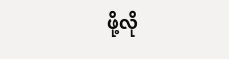ဖို့လို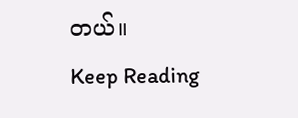တယ်။
Keep Reading